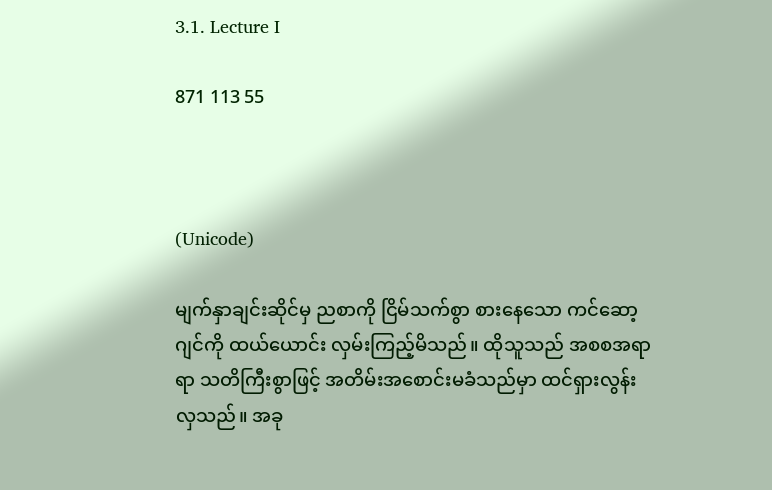3.1. Lecture I

871 113 55



(Unicode)

မျက်နှာချင်းဆိုင်မှ ညစာကို ငြိမ်သက်စွာ စားနေသော ကင်ဆော့ဂျင်ကို ထယ်ယောင်း လှမ်းကြည့်မိသည်။ ထိုသူသည် အစစအရာရာ သတိကြီးစွာဖြင့် အတိမ်းအစောင်းမခံသည်မှာ ထင်ရှားလွန်းလှသည်။ အခု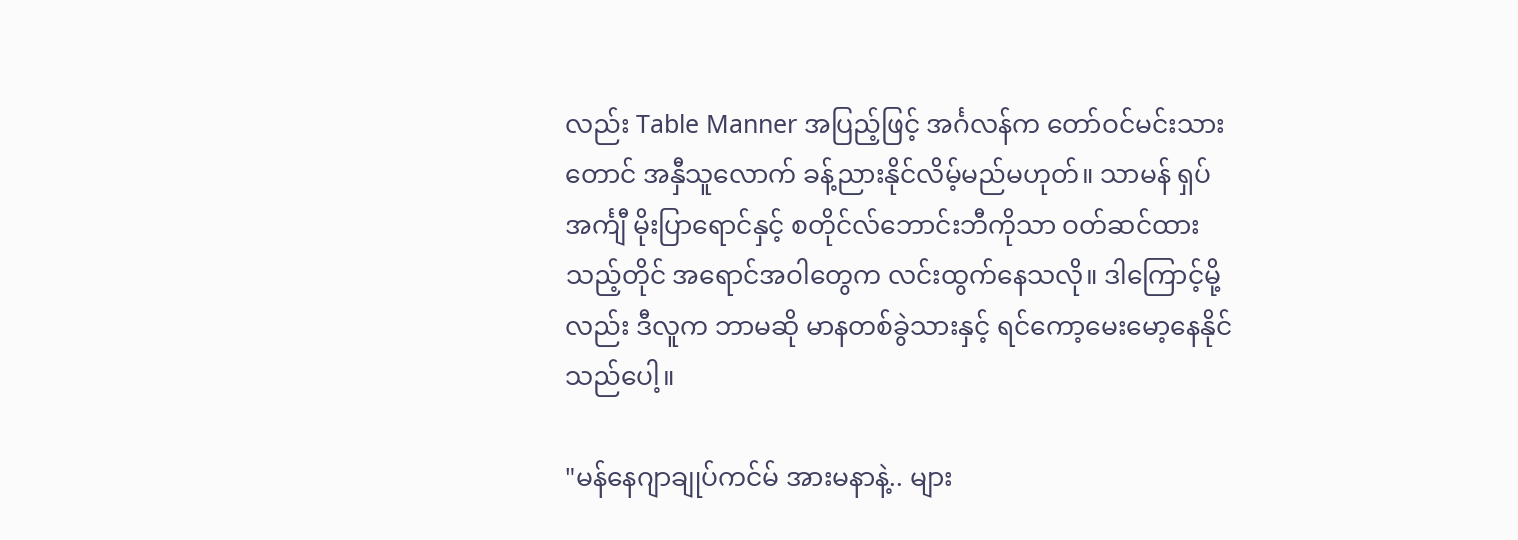လည်း Table Manner အပြည့်ဖြင့် အင်္ဂလန်က တော်ဝင်မင်းသားတောင် အနှီသူလောက် ခန့်ညားနိုင်လိမ့်မည်မဟုတ်။ သာမန် ရှပ်အင်္ကျီ မိုးပြာရောင်နှင့် စတိုင်လ်ဘောင်းဘီကိုသာ ဝတ်ဆင်ထားသည့်တိုင် အရောင်အဝါတွေက လင်းထွက်နေသလို။ ဒါကြောင့်မို့လည်း ဒီလူက ဘာမဆို မာနတစ်ခွဲသားနှင့် ရင်ကော့မေးမော့နေနိုင်သည်ပေါ့။

"မန်နေဂျာချုပ်ကင်မ် အားမနာနဲ့.. များ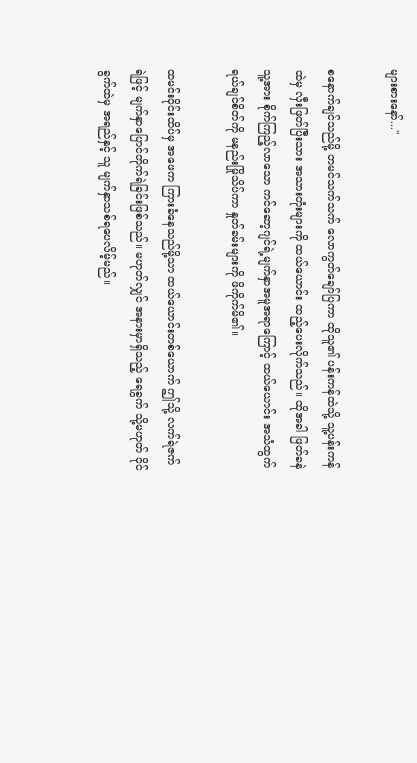များစားနော်..."

စနောက်ချင်သည်မို့ တမင်သက်သက် လောကွတ်ချော်ပြကာ ထိုသူ၏ ပန်းကန်ထဲသို့ သူ့ပန်းကန်ထဲမှ လှီးဖြတ်ပြီးသား အသားတုံးများကို ထယ်ယောင်း ထည့်ပေးလိုက်သည်။ ထိုအခါ ဖြတ်ခနဲ သူ့အား စိုက်ကြည့်လာသော ကင်ဆော့ဂျင်ရဲ့မျက်နှာအမူအရာကြောင့် ထယ်ယောင်း အသံထွက်ရယ်ချင်စိတ်ကို မနည်းမြိုသိပ်ကာ နှုတ်ခမ်းများကို ဖိကိုက်မိ၏။

ထမင်းဝိုင်းထိပ်မှ အဖေက ကြားခံနေသည်မို့သာ ထယ်ယောင်းတစ်ယောက် ဤသို့ လက်ရဲဇက်ရဲဖြင့် မျက်နှာပြောင်တိုက်ရဲခြင်းဖြစ်သည်။ မဟုတ်လျှင် အနားမှာရှိသည့် ရေခွက် သို့မဟုတ် ဝိုင်ခွက်ထဲမှ အရည်နှင့် သူ မျက်နှာသစ်ရပေလိမ့်မည်။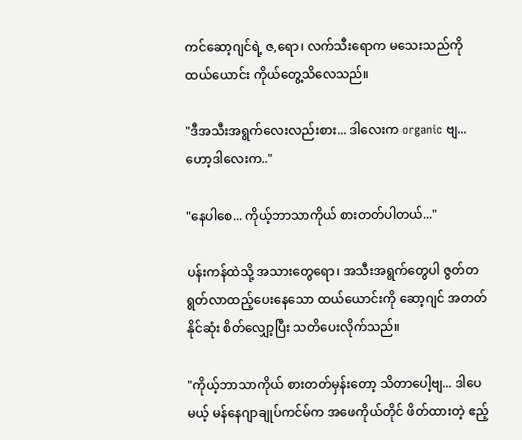ကင်ဆော့ဂျင်ရဲ့ ဇ,ရော၊ လက်သီးရောက မသေးသည်ကို ထယ်ယောင်း ကိုယ်တွေ့သိလေသည်။

"ဒီအသီးအရွက်လေးလည်းစား... ဒါလေးက organic ဗျ... ဟော့ဒါလေးက.."

"နေပါစေ... ကိုယ့်ဘာသာကိုယ် စားတတ်ပါတယ်..."

ပန်းကန်ထဲသို့ အသားတွေရော၊ အသီးအရွက်တွေပါ ဇွတ်တရွတ်လာထည့်ပေးနေသော ထယ်ယောင်းကို ဆော့ဂျင် အတတ်နိုင်ဆုံး စိတ်လျှော့ပြီး သတိပေးလိုက်သည်။

"ကိုယ့်ဘာသာကိုယ် စားတတ်မှန်းတော့ သိတာပေါ့ဗျ... ဒါပေမယ့် မန်နေဂျာချုပ်ကင်မ်က အဖေကိုယ်တိုင် ဖိတ်ထားတဲ့ ဧည့်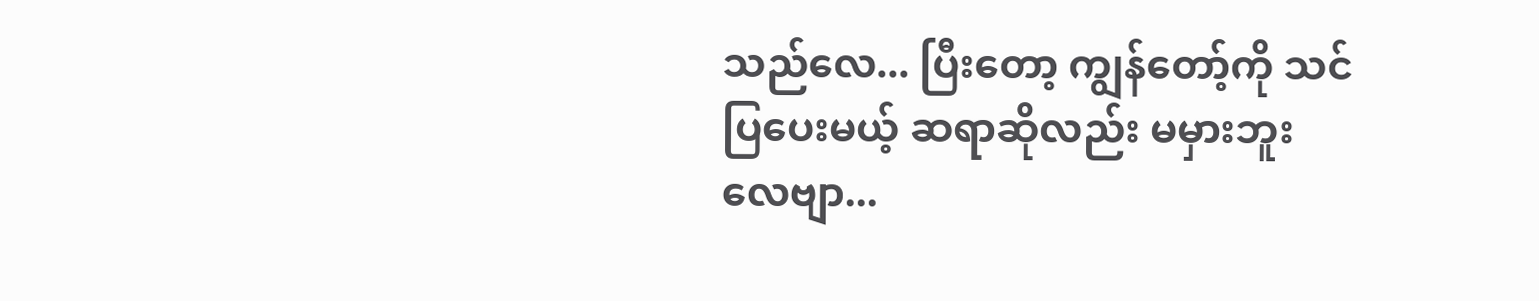သည်လေ... ပြီးတော့ ကျွန်တော့်ကို သင်ပြပေးမယ့် ဆရာဆိုလည်း မမှားဘူးလေဗျာ...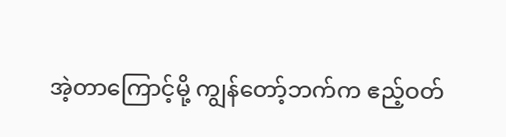အဲ့တာကြောင့်မို့ ကျွန်တော့်ဘက်က ဧည့်ဝတ်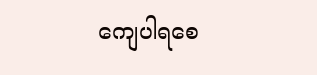ကျေပါရစေ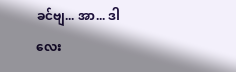ခင်ဗျ... အာ... ဒါလေး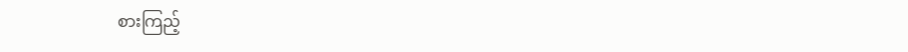စားကြည့်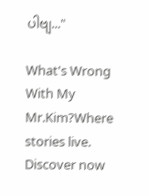ပါဗျ..."

What's Wrong With My Mr.Kim?Where stories live. Discover now